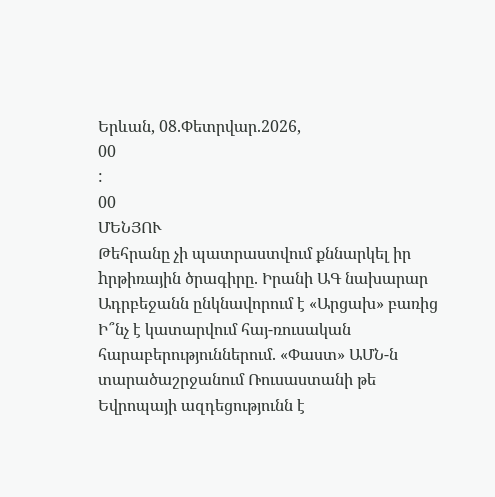Երևան, 08.Փետրվար.2026,
00
:
00
ՄԵՆՅՈՒ
Թեհրանը չի պատրաստվում քննարկել իր hրթիռային ծրագիրը. Իրանի ԱԳ նախարար Ադրբեջանն ընկնավորում է «Արցախ» բառից Ի՞նչ է կատարվում հայ-ռուսական հարաբերություններում. «Փաստ» ԱՄՆ-ն տարածաշրջանում Ռուսաստանի թե Եվրոպայի ազդեցությունն է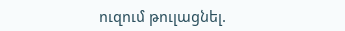ուզում թուլացնել.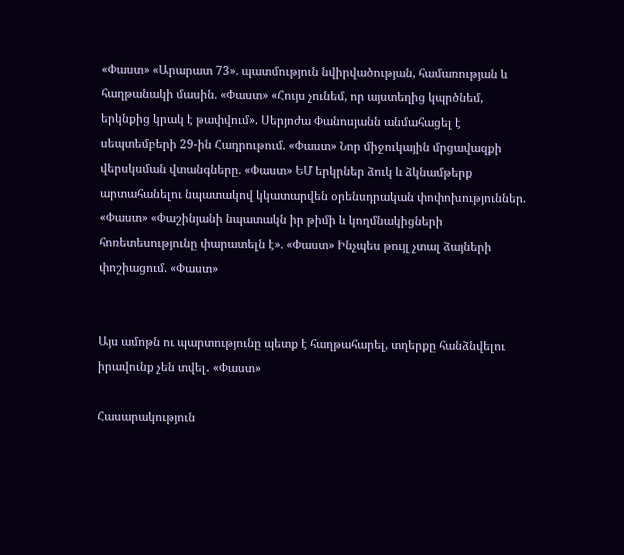«Փաստ» «Արարատ 73». պատմություն նվիրվածության, համառության և հաղթանակի մասին. «Փաստ» «Հույս չունեմ, որ այստեղից կպրծնեմ, երկնքից կրակ է թափվում». Սերյոժա Փանոսյանն անմահացել է սեպտեմբերի 29-ին Հադրութում. «Փաստ» Նոր միջուկային մրցավազքի վերսկսման վտանգները. «Փաստ» ԵՄ երկրներ ձուկ և ձկնամթերք արտահանելու նպատակով կկատարվեն օրենսդրական փոփոխություններ. «Փաստ» «Փաշինյանի նպատակն իր թիմի և կողմնակիցների հոռետեսությունը փարատելն է». «Փաստ» Ինչպես թույլ չտալ ձայների փոշիացում. «Փաստ»


Այս ամոթն ու պարտությունը պետք է հաղթահարել, տղերքը հանձնվելու իրավունք չեն տվել․ «Փաստ»

Հասարակություն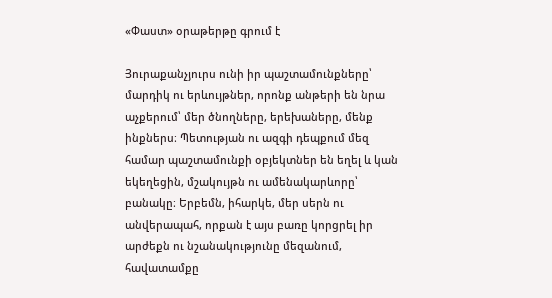«Փաստ» օրաթերթը գրում է

Յուրաքանչյուրս ունի իր պաշտամունքները՝ մարդիկ ու երևույթներ, որոնք անթերի են նրա աչքերում՝ մեր ծնողները, երեխաները, մենք ինքներս։ Պետության ու ազգի դեպքում մեզ համար պաշտամունքի օբյեկտներ են եղել և կան եկեղեցին, մշակույթն ու ամենակարևորը՝ բանակը։ Երբեմն, իհարկե, մեր սերն ու անվերապահ, որքան է այս բառը կորցրել իր արժեքն ու նշանակությունը մեզանում, հավատամքը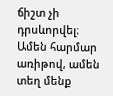ճիշտ չի դրսևորվել։ Ամեն հարմար առիթով, ամեն տեղ մենք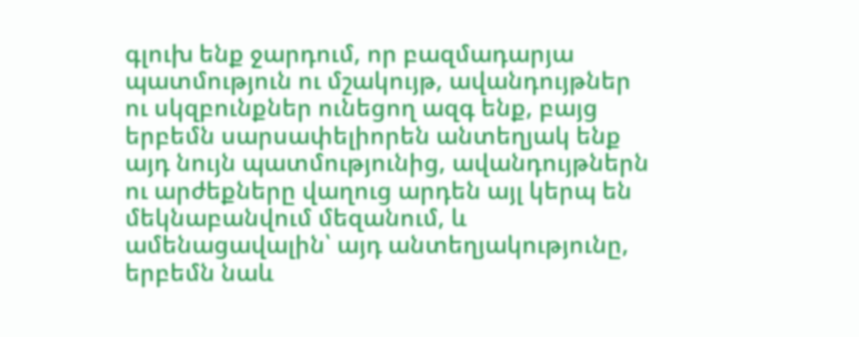գլուխ ենք ջարդում, որ բազմադարյա պատմություն ու մշակույթ, ավանդույթներ ու սկզբունքներ ունեցող ազգ ենք, բայց երբեմն սարսափելիորեն անտեղյակ ենք այդ նույն պատմությունից, ավանդույթներն ու արժեքները վաղուց արդեն այլ կերպ են մեկնաբանվում մեզանում, և ամենացավալին՝ այդ անտեղյակությունը, երբեմն նաև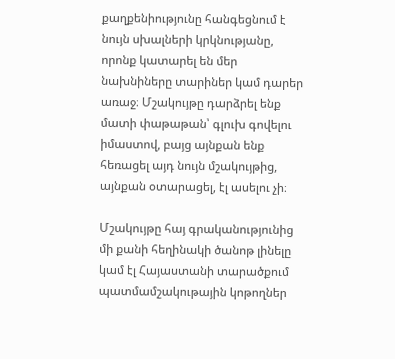քաղքենիությունը հանգեցնում է նույն սխալների կրկնությանը, որոնք կատարել են մեր նախնիները տարիներ կամ դարեր առաջ։ Մշակույթը դարձրել ենք մատի փաթաթան՝ գլուխ գովելու իմաստով, բայց այնքան ենք հեռացել այդ նույն մշակույթից, այնքան օտարացել, էլ ասելու չի։

Մշակույթը հայ գրականությունից մի քանի հեղինակի ծանոթ լինելը կամ էլ Հայաստանի տարածքում պատմամշակութային կոթողներ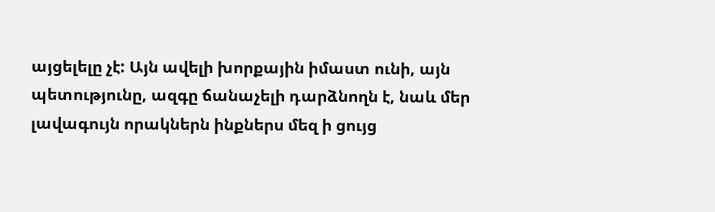այցելելը չէ: Այն ավելի խորքային իմաստ ունի, այն պետությունը, ազգը ճանաչելի դարձնողն է, նաև մեր լավագույն որակներն ինքներս մեզ ի ցույց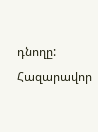դնողը: Հազարավոր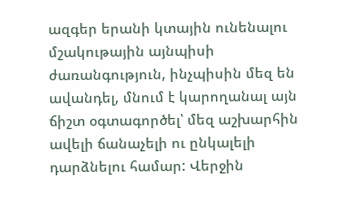ազգեր երանի կտային ունենալու մշակութային այնպիսի ժառանգություն, ինչպիսին մեզ են ավանդել, մնում է կարողանալ այն ճիշտ օգտագործել՝ մեզ աշխարհին ավելի ճանաչելի ու ընկալելի դարձնելու համար: Վերջին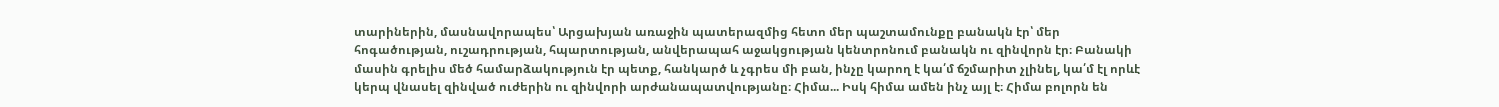տարիներին, մասնավորապես՝ Արցախյան առաջին պատերազմից հետո մեր պաշտամունքը բանակն էր՝ մեր հոգածության, ուշադրության, հպարտության, անվերապահ աջակցության կենտրոնում բանակն ու զինվորն էր։ Բանակի մասին գրելիս մեծ համարձակություն էր պետք, հանկարծ և չգրես մի բան, ինչը կարող է կա՛մ ճշմարիտ չլինել, կա՛մ էլ որևէ կերպ վնասել զինված ուժերին ու զինվորի արժանապատվությանը։ Հիմա... Իսկ հիմա ամեն ինչ այլ է։ Հիմա բոլորն են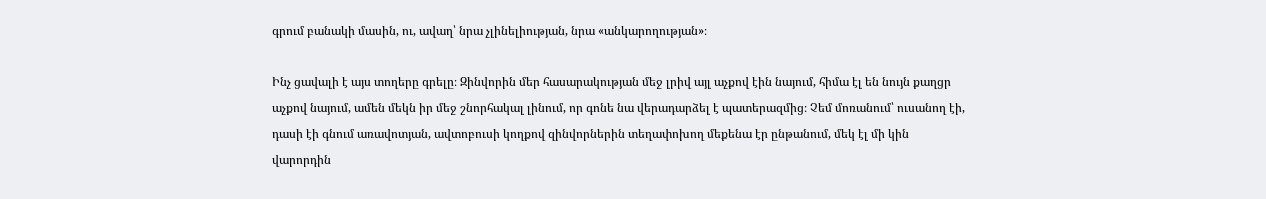գրում բանակի մասին, ու, ավաղ՝ նրա չլինելիության, նրա «անկարողության»։

Ինչ ցավալի է այս տողերը գրելը։ Զինվորին մեր հասարակության մեջ լրիվ այլ աչքով էին նայում, հիմա էլ են նույն քաղցր աչքով նայում, ամեն մեկն իր մեջ շնորհակալ լինում, որ գոնե նա վերադարձել է պատերազմից։ Չեմ մոռանում՝ ուսանող էի, դասի էի գնում առավոտյան, ավտոբուսի կողքով զինվորներին տեղափոխող մեքենա էր ընթանում, մեկ էլ մի կին վարորդին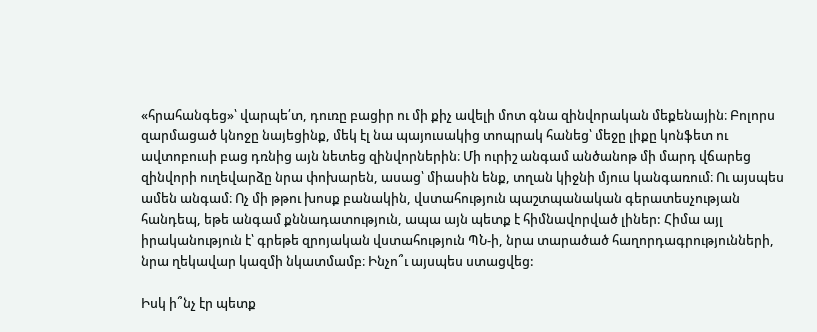«հրահանգեց»՝ վարպե՛տ, դուռը բացիր ու մի քիչ ավելի մոտ գնա զինվորական մեքենային։ Բոլորս զարմացած կնոջը նայեցինք, մեկ էլ նա պայուսակից տոպրակ հանեց՝ մեջը լիքը կոնֆետ ու ավտոբուսի բաց դռնից այն նետեց զինվորներին։ Մի ուրիշ անգամ անծանոթ մի մարդ վճարեց զինվորի ուղեվարձը նրա փոխարեն, ասաց՝ միասին ենք, տղան կիջնի մյուս կանգառում։ Ու այսպես ամեն անգամ։ Ոչ մի թթու խոսք բանակին, վստահություն պաշտպանական գերատեսչության հանդեպ, եթե անգամ քննադատություն, ապա այն պետք է հիմնավորված լիներ: Հիմա այլ իրականություն է՝ գրեթե զրոյական վստահություն ՊՆ-ի, նրա տարածած հաղորդագրությունների, նրա ղեկավար կազմի նկատմամբ։ Ինչո՞ւ այսպես ստացվեց:

Իսկ ի՞նչ էր պետք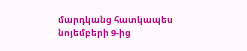մարդկանց հատկապես նոյեմբերի 9-ից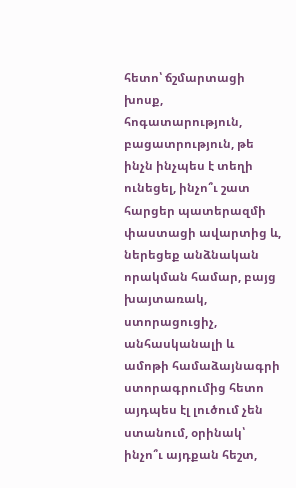հետո՝ ճշմարտացի խոսք, հոգատարություն, բացատրություն, թե ինչն ինչպես է տեղի ունեցել, ինչո՞ւ շատ հարցեր պատերազմի փաստացի ավարտից և, ներեցեք անձնական որակման համար, բայց խայտառակ, ստորացուցիչ, անհասկանալի և ամոթի համաձայնագրի ստորագրումից հետո այդպես էլ լուծում չեն ստանում, օրինակ՝ ինչո՞ւ այդքան հեշտ,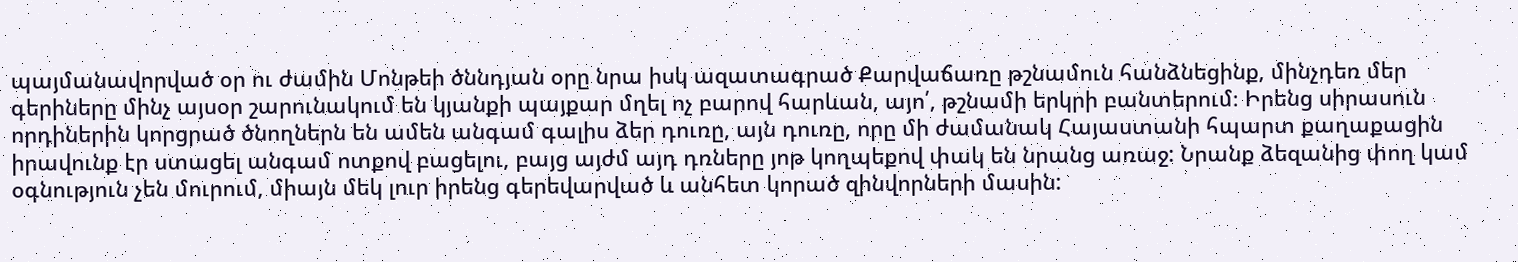պայմանավորված օր ու ժամին Մոնթեի ծննդյան օրը նրա իսկ ազատագրած Քարվաճառը թշնամուն հանձնեցինք, մինչդեռ մեր գերիները մինչ այսօր շարունակում են կյանքի պայքար մղել ոչ բարով հարևան, այո՛, թշնամի երկրի բանտերում։ Իրենց սիրասուն որդիներին կորցրած ծնողներն են ամեն անգամ գալիս ձեր դուռը, այն դուռը, որը մի ժամանակ Հայաստանի հպարտ քաղաքացին իրավունք էր ստացել անգամ ոտքով բացելու, բայց այժմ այդ դռները յոթ կողպեքով փակ են նրանց առաջ: Նրանք ձեզանից փող կամ օգնություն չեն մուրում, միայն մեկ լուր իրենց գերեվարված և անհետ կորած զինվորների մասին: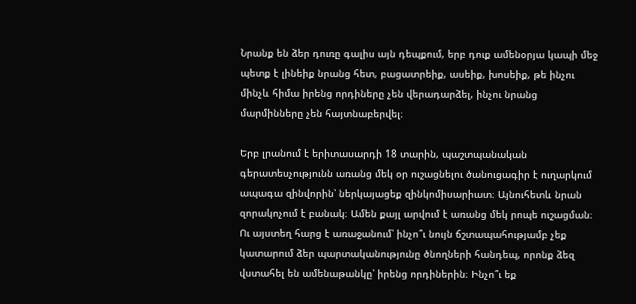Նրանք են ձեր դուռը գալիս այն դեպքում, երբ դուք ամենօրյա կապի մեջ պետք է լինեիք նրանց հետ, բացատրեիք, ասեիք, խոսեիք, թե ինչու մինչև հիմա իրենց որդիները չեն վերադարձել, ինչու նրանց մարմինները չեն հայտնաբերվել։

Երբ լրանում է երիտասարդի 18 տարին, պաշտպանական գերատեսչությունն առանց մեկ օր ուշացնելու ծանուցագիր է ուղարկում ապագա զինվորին՝ ներկայացեք զինկոմիսարիատ։ Այնուհետև նրան զորակոչում է բանակ։ Ամեն քայլ արվում է առանց մեկ րոպե ուշացման։ Ու այստեղ հարց է առաջանում՝ ինչո՞ւ նույն ճշտապահությամբ չեք կատարում ձեր պարտականությունը ծնողների հանդեպ, որոնք ձեզ վստահել են ամենաթանկը՝ իրենց որդիներին։ Ինչո՞ւ եք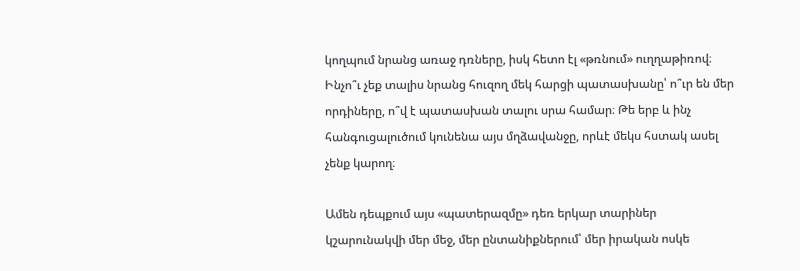կողպում նրանց առաջ դռները, իսկ հետո էլ «թռնում» ուղղաթիռով։ Ինչո՞ւ չեք տալիս նրանց հուզող մեկ հարցի պատասխանը՝ ո՞ւր են մեր որդիները, ո՞վ է պատասխան տալու սրա համար։ Թե երբ և ինչ հանգուցալուծում կունենա այս մղձավանջը, որևէ մեկս հստակ ասել չենք կարող։

Ամեն դեպքում այս «պատերազմը» դեռ երկար տարիներ կշարունակվի մեր մեջ, մեր ընտանիքներում՝ մեր իրական ոսկե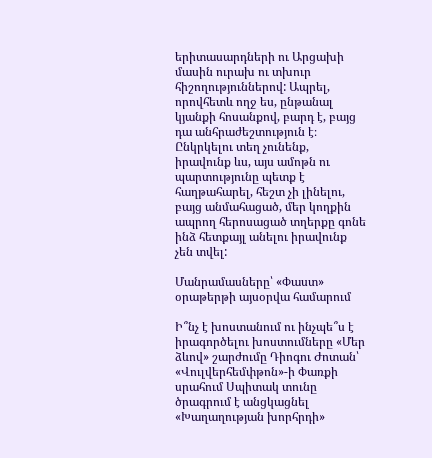երիտասարդների ու Արցախի մասին ուրախ ու տխուր հիշողություններով: Ապրել, որովհետև ողջ ես, ընթանալ կյանքի հոսանքով, բարդ է, բայց դա անհրաժեշտություն է։ Ընկրկելու տեղ չունենք, իրավունք ևս, այս ամոթն ու պարտությունը պետք է հաղթահարել, հեշտ չի լինելու, բայց անմահացած, մեր կողքին ապրող հերոսացած տղերքը գոնե ինձ հետքայլ անելու իրավունք չեն տվել:

Մանրամասները՝ «Փաստ» օրաթերթի այսօրվա համարում

Ի՞նչ է խոստանում ու ինչպե՞ս է իրագործելու խոստումները «Մեր ձևով» շարժումը Դիոգու Ժոտան՝ «Վուլվերհեմփթոն»-ի Փառքի սրահում Սպիտակ տունը ծրագրում է անցկացնել «Խաղաղության խորհրդի»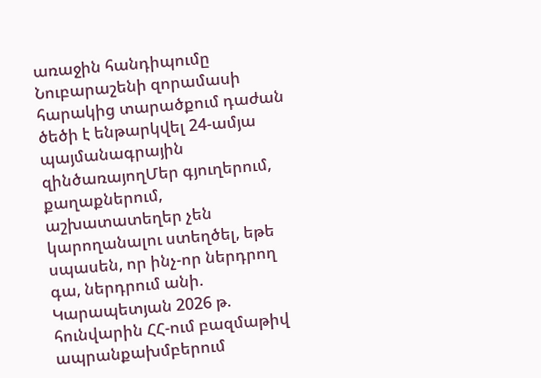առաջին հանդիպումը Նուբարաշենի զորամասի հարակից տարածքում դաժան ծեծի է ենթարկվել 24-ամյա պայմանագրային զինծառայողՄեր գյուղերում, քաղաքներում, աշխատատեղեր չեն կարողանալու ստեղծել, եթե սպասեն, որ ինչ-որ ներդրող գա, ներդրում անի. Կարապետյան 2026 թ. հունվարին ՀՀ-ում բազմաթիվ ապրանքախմբերում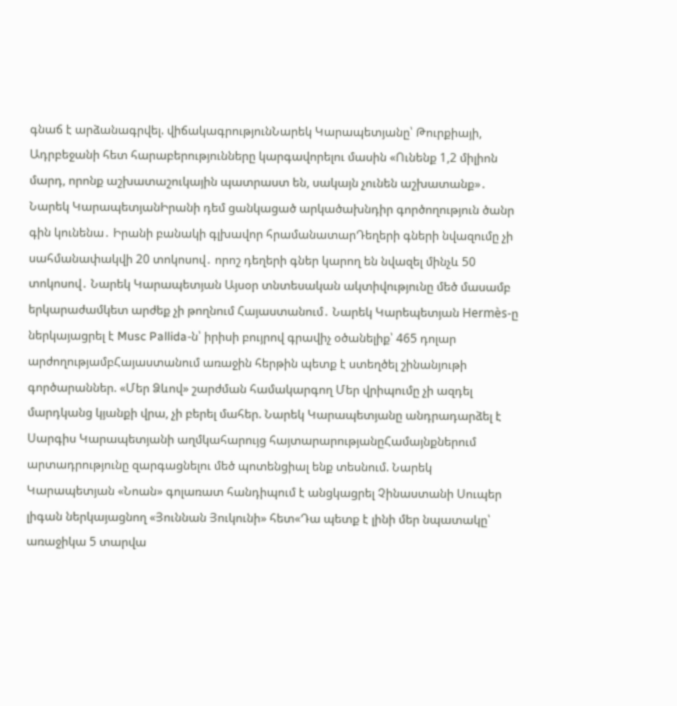գնաճ է արձանագրվել. վիճակագրությունՆարեկ Կարապետյանը՝ Թուրքիայի, Ադրբեջանի հետ հարաբերությունները կարգավորելու մասին «Ունենք 1,2 միլիոն մարդ, որոնք աշխատաշուկային պատրաստ են, սակայն չունեն աշխատանք»․ Նարեկ ԿարապետյանԻրանի դեմ ցանկացած արկածախնդիր գործողություն ծանր գին կունենա․ Իրանի բանակի գլխավոր հրամանատարԴեղերի գների նվազումը չի սահմանափակվի 20 տոկոսով․ որոշ դեղերի գներ կարող են նվազել մինչև 50 տոկոսով․ Նարեկ Կարապետյան Այսօր տնտեսական ակտիվությունը մեծ մասամբ երկարաժամկետ արժեք չի թողնում Հայաստանում․ Նարեկ Կարեպետյան Hermès-ը ներկայացրել է Musc Pallida-ն՝ իրիսի բույրով գրավիչ օծանելիք՝ 465 դոլար արժողությամբՀայաստանում առաջին հերթին պետք է ստեղծել շինանյութի գործարաններ. «Մեր Ձևով» շարժման համակարգող Մեր վրիպումը չի ազդել մարդկանց կյանքի վրա, չի բերել մահեր. Նարեկ Կարապետյանը անդրադարձել է Սարգիս Կարապետյանի աղմկահարույց հայտարարությանըՀամայնքներում արտադրությունը զարգացնելու մեծ պոտենցիալ ենք տեսնում. Նարեկ Կարապետյան «Նոան» գոլառատ հանդիպում է անցկացրել Չինաստանի Սուպեր լիգան ներկայացնող «Յուննան Յուկունի» հետ«Դա պետք է լինի մեր նպատակը՝ առաջիկա 5 տարվա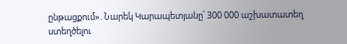ընթացքում». Նարեկ Կարապետյանը՝ 300 000 աշխատատեղ ստեղծելու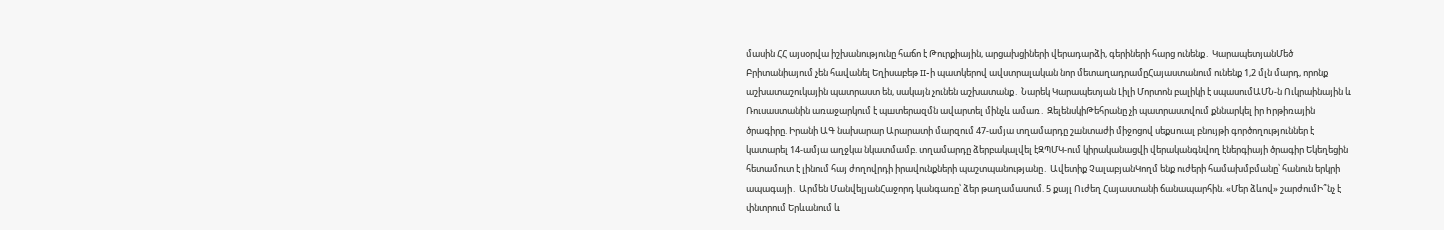մասին ՀՀ այսօրվա իշխանությունը հաճո է Թուրքիային, արցախցիների վերադարձի, գերիների հարց ունենք․ ԿարապետյանՄեծ Բրիտանիայում չեն հավանել Եղիսաբեթ II-ի պատկերով ավստրալական նոր մետաղադրամըՀայաստանում ունենք 1,2 մլն մարդ, որոնք աշխատաշուկային պատրաստ են, սակայն չունեն աշխատանք․ Նարեկ Կարապետյան Լիլի Մորտոն բալիկի է սպասումԱՄՆ-ն Ուկրաինային և Ռուսաստանին առաջարկում է պшտերազմն ավարտել մինչև ամառ․ ԶելենսկիԹեհրանը չի պատրաստվում քննարկել իր hրթիռային ծրագիրը. Իրանի ԱԳ նախարար Արարատի մարզում 47-ամյա տղամարդը շшնտաժի միջոցով սեքuուալ բնույթի գործողություններ է կատարել 14-ամյա աղջկա նկատմամբ. տղամարդը ձերբակալվել էԶՊՄԿ-ում կիրականացվի վերականգնվող էներգիայի ծրագիր Եկեղեցին հետամուտ է լինում հայ ժողովրդի իրավունքների պաշտպանությանը․ Ավետիք ՉալաբյանԿողմ ենք ուժերի համախմբմանը՝ հանուն երկրի ապագայի․ Արմեն ՄանվելյանՀաջորդ կանգառը՝ ձեր թաղամասում. 5 քայլ Ուժեղ Հայաստանի ճանապարհին. «Մեր ձևով» շարժումԻ՞նչ է փնտրում Երևանում և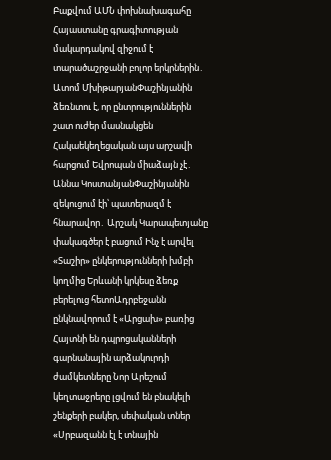Բաքվում ԱՄՆ փոխնախագահը Հայաստանը գրագիտության մակարդակով զիջում է տարածաշրջանի բոլոր երկրներին․ Ատոմ ՄխիթարյանՓաշինյանին ձեռնտու է, որ ընտրություններին շատ ուժեր մասնակցեն Հակաեկեղեցական այս արշավի հարցում Եվրոպան միաձայն չէ․ Աննա ԿոստանյանՓաշինյանին զեկուցում էի՝ պատերազմ է հնարավոր․ Արշակ Կարապետյանը փակագծեր է բացում Ինչ է արվել «Տաշիր» ընկերությունների խմբի կողմից Երևանի կրկեսը ձեռք բերելուց հետոԱդրբեջանն ընկնավորում է «Արցախ» բառից Հայտնի են դպրոցականների գարնանային արձակուրդի ժամկետները Նոր Արեշում կեղտաջրերը լցվում են բնակելի շենքերի բակեր, սեփական տներ «Սրբազանն էլ է տնային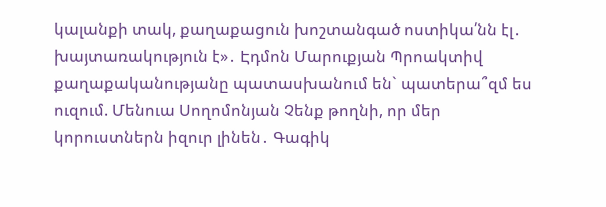կալանքի տակ, քաղաքացուն խոշտանգած ոստիկա՛նն էլ․ խայտառակություն է»․ Էդմոն Մարուքյան Պրոակտիվ քաղաքականությանը պատասխանում են` պատերա՞զմ ես ուզում. Մենուա Սողոմոնյան Չենք թողնի, որ մեր կորուստներն իզուր լինեն․ Գագիկ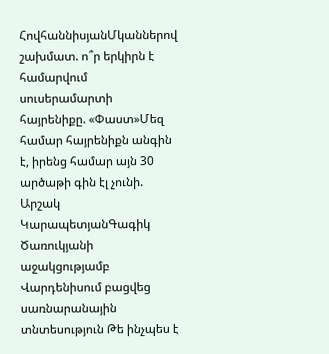ՀովհաննիսյանՄկաններով շախմատ. ո՞ր երկիրն է համարվում սուսերամարտի հայրենիքը. «Փաստ»Մեզ համար հայրենիքն անգին է, իրենց համար այն 30 արծաթի գին էլ չունի. Արշակ ԿարապետյանԳագիկ Ծառուկյանի աջակցությամբ Վարդենիսում բացվեց սառնարանային տնտեսություն Թե ինչպես է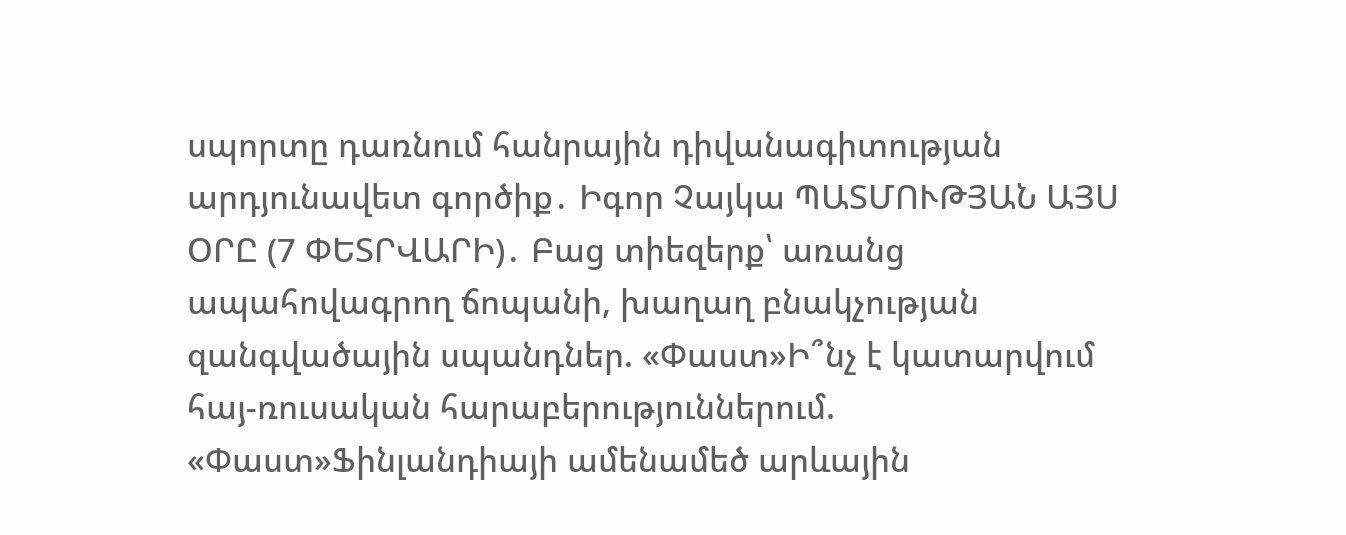սպորտը դառնում հանրային դիվանագիտության արդյունավետ գործիք․ Իգոր Չայկա ՊԱՏՄՈՒԹՅԱՆ ԱՅՍ ՕՐԸ (7 ՓԵՏՐՎԱՐԻ)․ Բաց տիեզերք՝ առանց ապահովագրող ճոպանի, խաղաղ բնակչության զանգվածային սպանդներ. «Փաստ»Ի՞նչ է կատարվում հայ-ռուսական հարաբերություններում. «Փաստ»Ֆինլանդիայի ամենամեծ արևային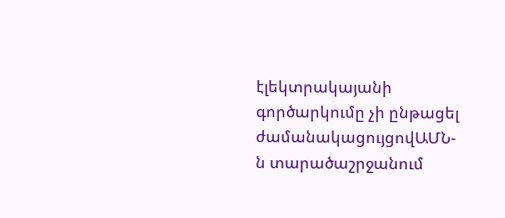էլեկտրակայանի գործարկումը չի ընթացել ժամանակացույցովԱՄՆ-ն տարածաշրջանում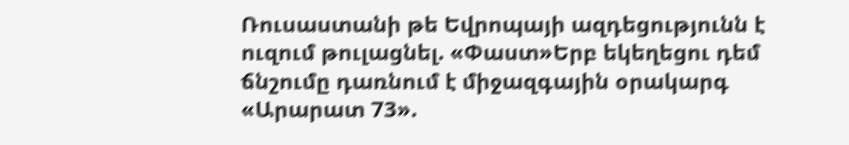Ռուսաստանի թե Եվրոպայի ազդեցությունն է ուզում թուլացնել. «Փաստ»Երբ եկեղեցու դեմ ճնշումը դառնում է միջազգային օրակարգ «Արարատ 73».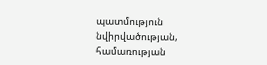պատմություն նվիրվածության, համառության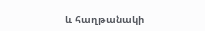և հաղթանակի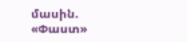մասին. «Փաստ»